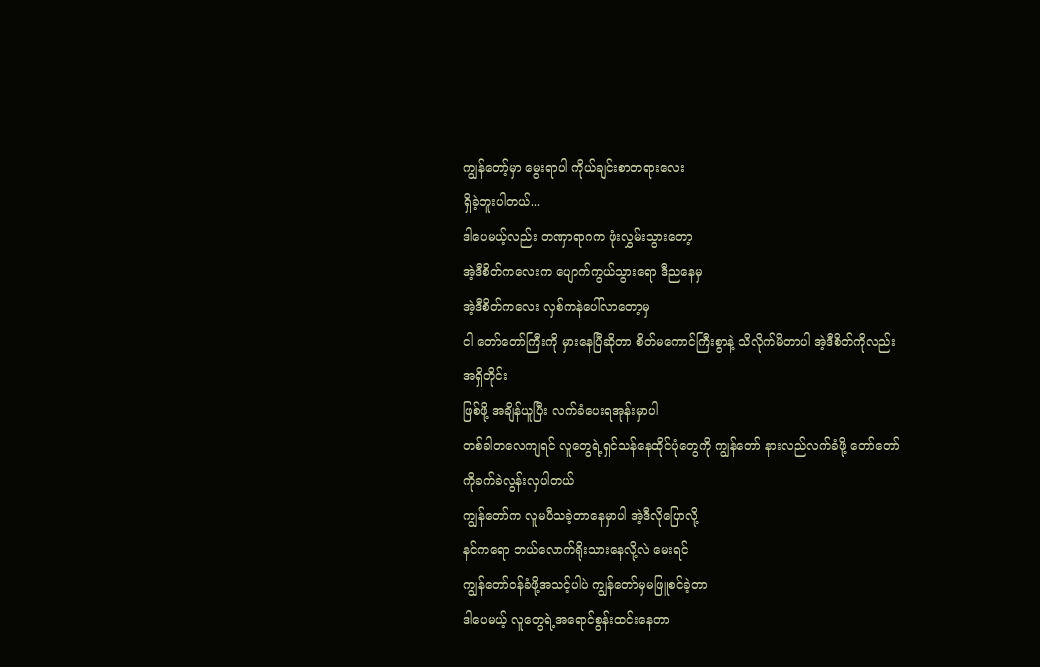ကျွန်တော့်မှာ မွေးရာပါ ကိုယ်ချင်းစာတရားလေး
ရှိခဲ့ဘူးပါတယ်...
ဒါပေမယ့်လည်း တဏှာရာဂက ဖုံးလွှမ်းသွားတော့
အဲ့ဒီစိတ်ကလေးက ပျောက်ကွယ်သွားရော ဒီညနေမှ
အဲ့ဒီစိတ်ကလေး လှစ်ကနဲပေါ်လာတော့မှ
ငါ တော်တော်ကြီးကို မှားနေပြီဆိုတာ စိတ်မကောင်ကြီးစွာနဲ့ သိလိုက်မိတာပါ အဲ့ဒီစိတ်ကိုလည်း အရှိတိုင်း
ဖြစ်ဖို့ အချိန်ယူပြီး လက်ခံပေးရအုန်းမှာပါ
တစ်ခါတလေကျရင် လူတွေရဲ့ရှင်သန်နေထိုင်ပုံတွေကို ကျွန်တော် နားလည်လက်ခံဖို့ တော်တော်ကိုခက်ခဲလွန်းလှပါတယ်
ကျွန်တော်က လူမပီသခဲ့တာနေမှာပါ အဲ့ဒီလိုပြောလို့
နင်ကရော ဘယ်လောက်ရိုးသားနေလို့လဲ မေးရင်
ကျွန်တော်ဝန်ခံဖို့အသင့်ပါပဲ ကျွန်တော်မှမဖြူစင်ခဲ့တာ
ဒါပေမယ့် လူတွေရဲ့အရောင်စွန်းထင်းနေတာ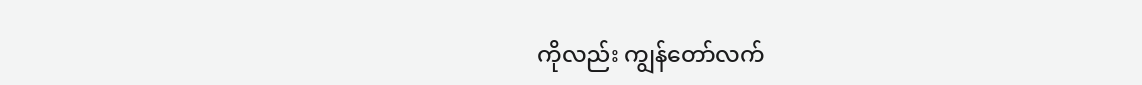ကိုလည်း ကျွန်တော်လက်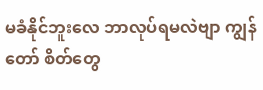မခံနိုင်ဘူးလေ ဘာလုပ်ရမလဲဗျာ ကျွန်တော် စိတ်တွေ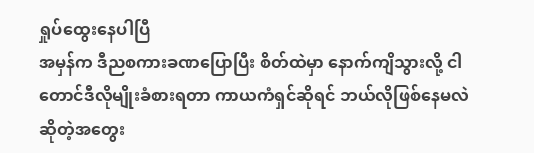ရှုပ်ထွေးနေပါပြီ
အမှန်က ဒီညစကားခဏပြောပြီး စိတ်ထဲမှာ နောက်ကျိသွားလို့ ငါတောင်ဒီလိုမျိုးခံစားရတာ ကာယကံရှင်ဆိုရင် ဘယ်လိုဖြစ်နေမလဲ ဆိုတဲ့အတွေး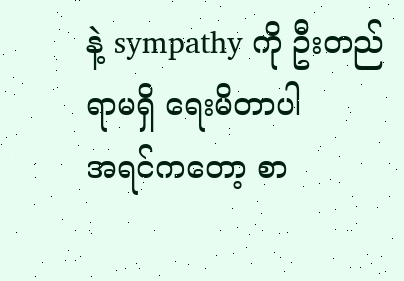နဲ့ sympathy ကို ဦးတည်ရာမရှိ ရေးမိတာပါ
အရင်ကတော့ စာ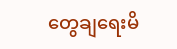တွေချရေးမိ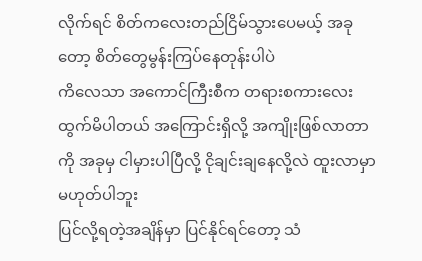လိုက်ရင် စိတ်ကလေးတည်ငြိမ်သွားပေမယ့် အခုတော့ စိတ်တွေမွန်းကြပ်နေတုန်းပါပဲ
ကိလေသာ အကောင်ကြီးစီက တရားစကားလေးထွက်မိပါတယ် အကြောင်းရှိလို့ အကျိုးဖြစ်လာတာကို အခုမှ ငါမှားပါပြီလို့ ငိုချင်းချနေလို့လဲ ထူးလာမှာမဟုတ်ပါဘူး
ပြင်လို့ရတဲ့အချိန်မှာ ပြင်နိုင်ရင်တော့ သံ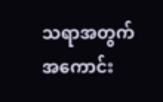သရာအတွက် အကောင်း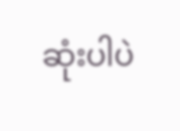ဆုံးပါပဲ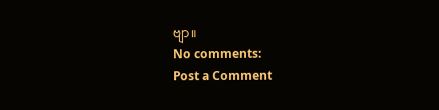ဗျာ။
No comments:
Post a Comment